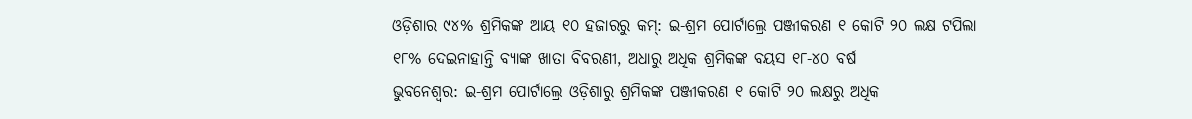ଓଡ଼ିଶାର ୯୪% ଶ୍ରମିକଙ୍କ ଆୟ ୧୦ ହଜାରରୁ କମ୍: ଇ-ଶ୍ରମ ପୋର୍ଟାଲ୍ରେ ପଞ୍ଜୀକରଣ ୧ କୋଟି ୨୦ ଲକ୍ଷ ଟପିଲା
୧୮% ଦେଇନାହାନ୍ତି ବ୍ୟାଙ୍କ ଖାତା ବିବରଣୀ, ଅଧାରୁ ଅଧିକ ଶ୍ରମିକଙ୍କ ବୟସ ୧୮-୪୦ ବର୍ଷ
ଭୁବନେଶ୍ବର: ଇ-ଶ୍ରମ ପୋର୍ଟାଲ୍ରେ ଓଡ଼ିଶାରୁ ଶ୍ରମିକଙ୍କ ପଞ୍ଜୀକରଣ ୧ କୋଟି ୨୦ ଲକ୍ଷରୁ ଅଧିକ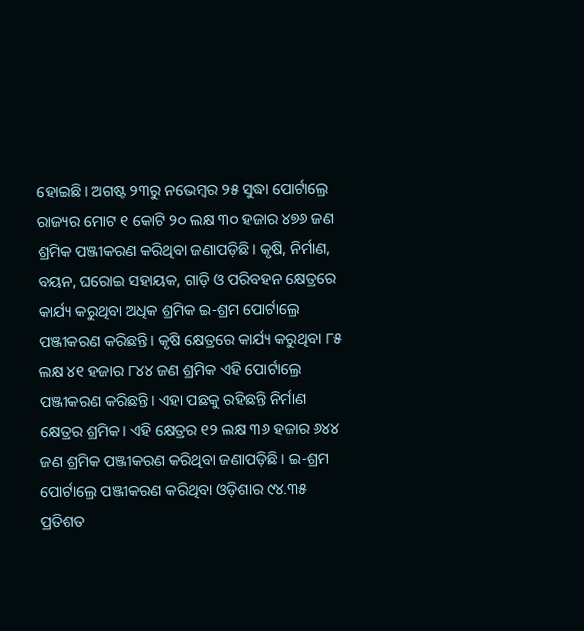ହୋଇଛି। ଅଗଷ୍ଟ ୨୩ରୁ ନଭେମ୍ବର ୨୫ ସୁଦ୍ଧା ପୋର୍ଟାଲ୍ରେ ରାଜ୍ୟର ମୋଟ ୧ କୋଟି ୨୦ ଲକ୍ଷ ୩୦ ହଜାର ୪୭୬ ଜଣ ଶ୍ରମିକ ପଞ୍ଜୀକରଣ କରିଥିବା ଜଣାପଡ଼ିଛି। କୃଷି, ନିର୍ମାଣ, ବୟନ, ଘରୋଇ ସହାୟକ, ଗାଡ଼ି ଓ ପରିବହନ କ୍ଷେତ୍ରରେ କାର୍ଯ୍ୟ କରୁଥିବା ଅଧିକ ଶ୍ରମିକ ଇ-ଶ୍ରମ ପୋର୍ଟାଲ୍ରେ ପଞ୍ଜୀକରଣ କରିଛନ୍ତି। କୃଷି କ୍ଷେତ୍ରରେ କାର୍ଯ୍ୟ କରୁଥିବା ୮୫ ଲକ୍ଷ ୪୧ ହଜାର ୮୪୪ ଜଣ ଶ୍ରମିକ ଏହି ପୋର୍ଟାଲ୍ରେ ପଞ୍ଜୀକରଣ କରିଛନ୍ତି। ଏହା ପଛକୁ ରହିଛନ୍ତି ନିର୍ମାଣ କ୍ଷେତ୍ରର ଶ୍ରମିକ। ଏହି କ୍ଷେତ୍ରର ୧୨ ଲକ୍ଷ ୩୬ ହଜାର ୬୪୪ ଜଣ ଶ୍ରମିକ ପଞ୍ଜୀକରଣ କରିଥିବା ଜଣାପଡ଼ିଛି। ଇ-ଶ୍ରମ ପୋର୍ଟାଲ୍ରେ ପଞ୍ଜୀକରଣ କରିଥିବା ଓଡ଼ିଶାର ୯୪.୩୫ ପ୍ରତିଶତ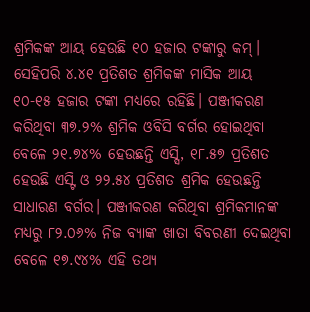ଶ୍ରମିକଙ୍କ ଆୟ ହେଉଛି ୧୦ ହଜାର ଟଙ୍କାରୁ କମ୍। ସେହିପରି ୪.୪୧ ପ୍ରତିଶତ ଶ୍ରମିକଙ୍କ ମାସିକ ଆୟ ୧୦-୧୫ ହଜାର ଟଙ୍କା ମଧ୍ୟରେ ରହିଛି। ପଞ୍ଜୀକରଣ କରିଥିବା ୩୭.୨% ଶ୍ରମିକ ଓବିସି ବର୍ଗର ହୋଇଥିବା ବେଳେ ୨୧.୭୪% ହେଉଛନ୍ତି ଏସ୍ସି, ୧୮.୫୭ ପ୍ରତିଶତ ହେଉଛି ଏସ୍ଟି ଓ ୨୨.୫୪ ପ୍ରତିଶତ ଶ୍ରମିକ ହେଉଛନ୍ତି ସାଧାରଣ ବର୍ଗର। ପଞ୍ଜୀକରଣ କରିଥିବା ଶ୍ରମିକମାନଙ୍କ ମଧ୍ୟରୁ ୮୨.୦୬% ନିଜ ବ୍ୟାଙ୍କ ଖାତା ବିବରଣୀ ଦେଇଥିବା ବେଳେ ୧୭.୯୪% ଏହି ତଥ୍ୟ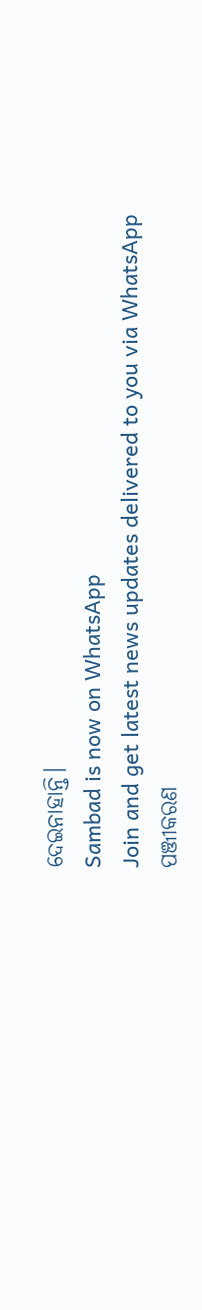ଦେଇନାହାନ୍ତି।
Sambad is now on WhatsApp
Join and get latest news updates delivered to you via WhatsApp
ପଞ୍ଜୀକରଣ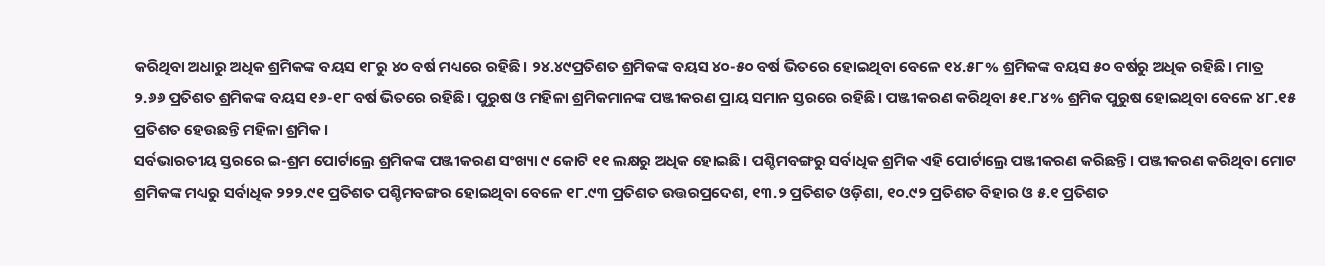କରିଥିବା ଅଧାରୁ ଅଧିକ ଶ୍ରମିକଙ୍କ ବୟସ ୧୮ରୁ ୪୦ ବର୍ଷ ମଧ୍ୟରେ ରହିଛି। ୨୪.୪୯ପ୍ରତିଶତ ଶ୍ରମିକଙ୍କ ବୟସ ୪୦-୫୦ ବର୍ଷ ଭିତରେ ହୋଇଥିବା ବେଳେ ୧୪.୫୮% ଶ୍ରମିକଙ୍କ ବୟସ ୫୦ ବର୍ଷରୁ ଅଧିକ ରହିଛି। ମାତ୍ର ୨.୬୬ ପ୍ରତିଶତ ଶ୍ରମିକଙ୍କ ବୟସ ୧୬-୧୮ ବର୍ଷ ଭିତରେ ରହିଛି। ପୁରୁଷ ଓ ମହିଳା ଶ୍ରମିକମାନଙ୍କ ପଞ୍ଜୀକରଣ ପ୍ରାୟ ସମାନ ସ୍ତରରେ ରହିଛି। ପଞ୍ଜୀକରଣ କରିଥିବା ୫୧.୮୪% ଶ୍ରମିକ ପୁରୁଷ ହୋଇଥିବା ବେଳେ ୪୮.୧୫ ପ୍ରତିଶତ ହେଉଛନ୍ତି ମହିଳା ଶ୍ରମିକ।
ସର୍ବଭାରତୀୟ ସ୍ତରରେ ଇ-ଶ୍ରମ ପୋର୍ଟାଲ୍ରେ ଶ୍ରମିକଙ୍କ ପଞ୍ଜୀକରଣ ସଂଖ୍ୟା ୯ କୋଟି ୧୧ ଲକ୍ଷରୁ ଅଧିକ ହୋଇଛି। ପଶ୍ଚିମବଙ୍ଗରୁ ସର୍ବାଧିକ ଶ୍ରମିକ ଏହି ପୋର୍ଟାଲ୍ରେ ପଞ୍ଜୀକରଣ କରିଛନ୍ତି। ପଞ୍ଜୀକରଣ କରିଥିବା ମୋଟ ଶ୍ରମିକଙ୍କ ମଧ୍ୟରୁ ସର୍ବାଧିକ ୨୨୨.୯୧ ପ୍ରତିଶତ ପଶ୍ଚିମବଙ୍ଗର ହୋଇଥିବା ବେଳେ ୧୮.୯୩ ପ୍ରତିଶତ ଉତ୍ତରପ୍ରଦେଶ, ୧୩.୨ ପ୍ରତିଶତ ଓଡ଼ିଶା, ୧୦.୯୨ ପ୍ରତିଶତ ବିହାର ଓ ୫.୧ ପ୍ରତିଶତ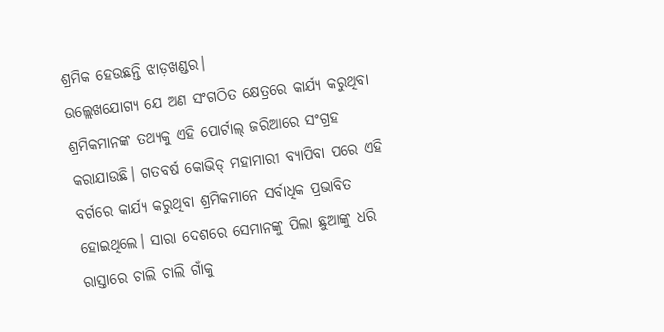ଶ୍ରମିକ ହେଉଛନ୍ତି ଝାଡ଼ଖଣ୍ଡର।
ଉଲ୍ଲେଖଯୋଗ୍ୟ ଯେ ଅଣ ସଂଗଠିତ କ୍ଷେତ୍ରରେ କାର୍ଯ୍ୟ କରୁଥିବା ଶ୍ରମିକମାନଙ୍କ ତଥ୍ୟକୁ ଏହି ପୋର୍ଟାଲ୍ ଜରିଆରେ ସଂଗ୍ରହ କରାଯାଉଛି। ଗତବର୍ଷ କୋଭିଡ୍ ମହାମାରୀ ବ୍ୟାପିବା ପରେ ଏହି ବର୍ଗରେ କାର୍ଯ୍ୟ କରୁଥିବା ଶ୍ରମିକମାନେ ସର୍ବାଧିକ ପ୍ରଭାବିତ ହୋଇଥିଲେ। ସାରା ଦେଶରେ ସେମାନଙ୍କୁ ପିଲା ଛୁଆଙ୍କୁ ଧରି ରାସ୍ତାରେ ଚାଲି ଚାଲି ଗାଁକୁ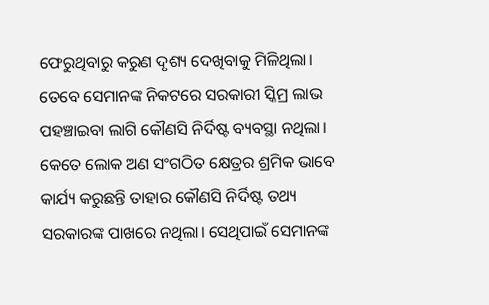ଫେରୁଥିବାରୁ କରୁଣ ଦୃଶ୍ୟ ଦେଖିବାକୁ ମିଳିଥିଲା। ତେବେ ସେମାନଙ୍କ ନିକଟରେ ସରକାରୀ ସ୍କିମ୍ର ଲାଭ ପହଞ୍ଚାଇବା ଲାଗି କୌଣସି ନିର୍ଦିଷ୍ଟ ବ୍ୟବସ୍ଥା ନଥିଲା। କେତେ ଲୋକ ଅଣ ସଂଗଠିତ କ୍ଷେତ୍ରର ଶ୍ରମିକ ଭାବେ କାର୍ଯ୍ୟ କରୁଛନ୍ତି ତାହାର କୌଣସି ନିର୍ଦିଷ୍ଟ ତଥ୍ୟ ସରକାରଙ୍କ ପାଖରେ ନଥିଲା। ସେଥିପାଇଁ ସେମାନଙ୍କ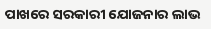ପାଖରେ ସରକାରୀ ଯୋଜନାର ଲାଭ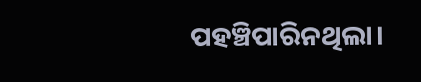ପହଞ୍ଚିପାରିନଥିଲା।